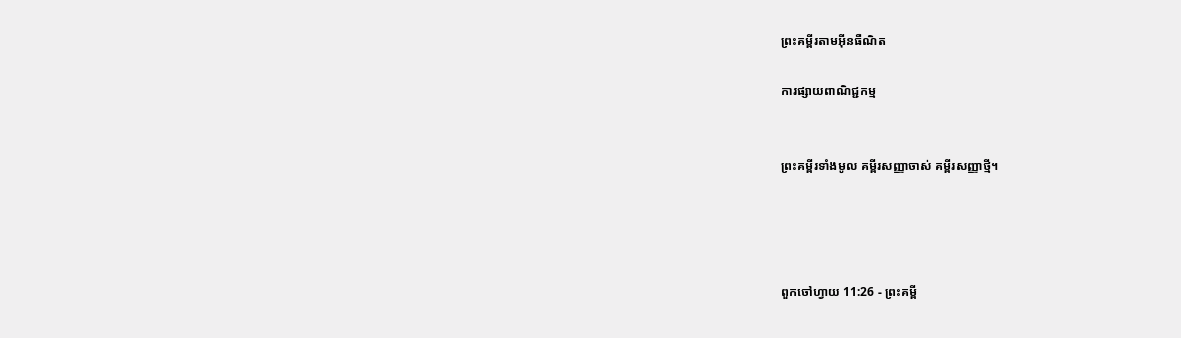ព្រះគម្ពីរតាមអ៊ីនធឺណិត

ការផ្សាយពាណិជ្ជកម្ម


ព្រះគម្ពីរទាំងមូល គម្ពីរសញ្ញាចាស់ គម្ពីរសញ្ញាថ្មី។




ពួកចៅ‌ហ្វាយ 11:26 - ព្រះគម្ពី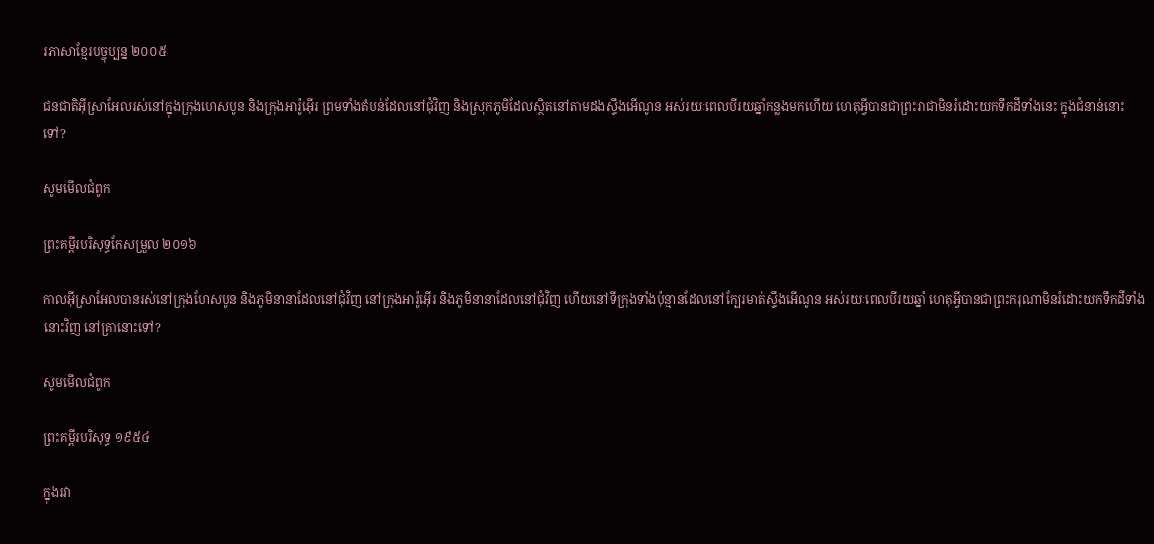រភាសាខ្មែរបច្ចុប្បន្ន ២០០៥

ជន‌ជាតិអ៊ីស្រា‌អែលរស់នៅក្នុងក្រុងហេស‌បូន និងក្រុងអារ៉ូ‌អ៊ើរ ព្រមទាំងតំបន់ដែលនៅជុំ‌វិញ និងស្រុកភូមិដែលស្ថិតនៅតាមដងស្ទឹងអើ‌ណូន អស់រយៈពេលបីរយឆ្នាំកន្លងមកហើយ ហេតុអ្វីបានជាព្រះ‌រាជាមិនរំដោះយកទឹកដីទាំងនេះ ក្នុងជំនាន់នោះទៅ?

សូមមើលជំពូក

ព្រះគម្ពីរបរិសុទ្ធកែសម្រួល ២០១៦

កាលអ៊ីស្រា‌អែលបានរស់នៅក្រុងហែសបូន និងភូមិនានាដែលនៅជុំ‌វិញ នៅក្រុងអារ៉ូអ៊ើរ និងភូមិនានាដែលនៅជុំ‌វិញ ហើយនៅទីក្រុងទាំងប៉ុន្មានដែលនៅក្បែរមាត់ស្ទឹងអើណូន អស់រយៈពេលបីរយឆ្នាំ ហេតុអ្វីបានជាព្រះករុណាមិនរំដោះយកទឹកដីទាំងនោះវិញ នៅគ្រានោះទៅ?

សូមមើលជំពូក

ព្រះគម្ពីរបរិសុទ្ធ ១៩៥៤

ក្នុងរវា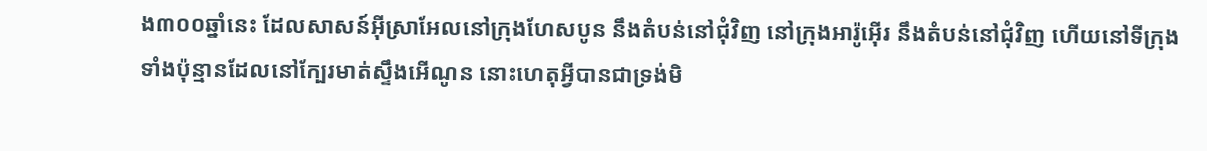ង៣០០ឆ្នាំនេះ ដែលសាសន៍អ៊ីស្រាអែលនៅក្រុងហែសបូន នឹងតំបន់នៅជុំវិញ នៅក្រុងអារ៉ូអ៊ើរ នឹងតំបន់នៅជុំវិញ ហើយនៅទីក្រុងទាំងប៉ុន្មានដែលនៅក្បែរមាត់ស្ទឹងអើណូន នោះហេតុអ្វីបានជាទ្រង់មិ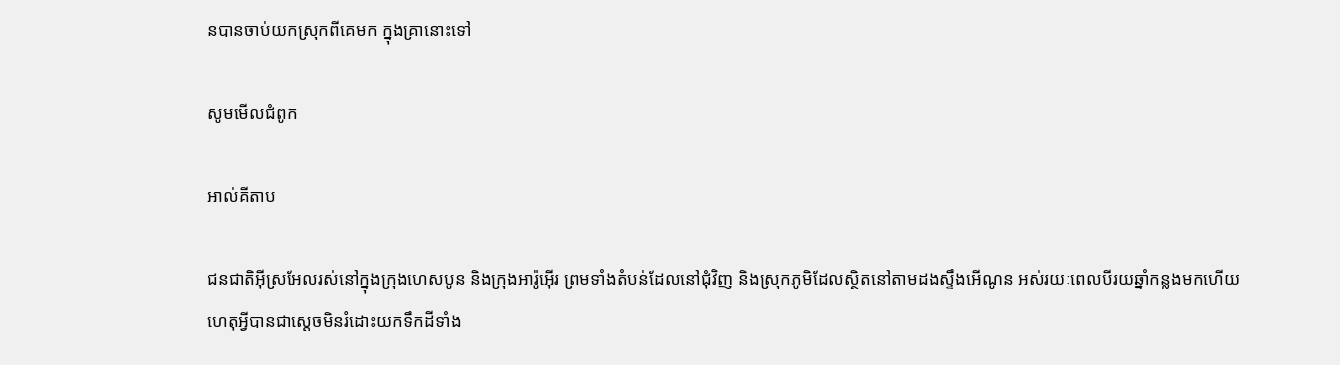នបានចាប់យកស្រុកពីគេមក ក្នុងគ្រានោះទៅ

សូមមើលជំពូក

អាល់គីតាប

ជន‌ជាតិអ៊ីស្រ‌អែលរស់នៅក្នុងក្រុងហេស‌បូន និងក្រុងអារ៉ូ‌អ៊ើរ ព្រមទាំងតំបន់ដែលនៅជុំ‌វិញ និងស្រុកភូមិដែលស្ថិតនៅតាមដងស្ទឹងអើណូន អស់រយៈពេលបីរយឆ្នាំកន្លងមកហើយ ហេតុអ្វីបានជាស្តេចមិនរំដោះយកទឹកដីទាំង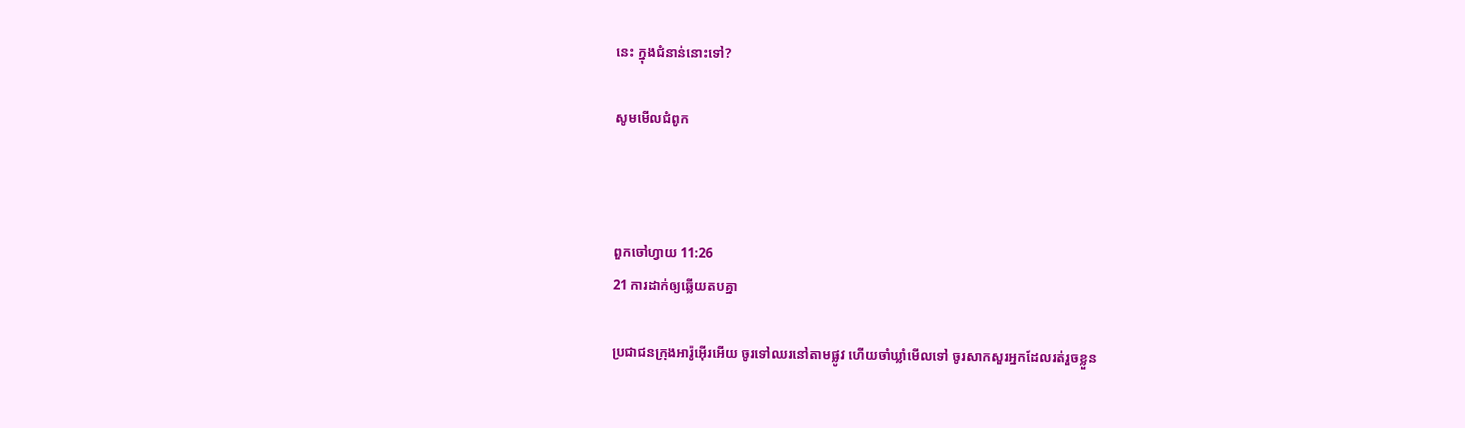នេះ ក្នុងជំនាន់នោះទៅ?

សូមមើលជំពូក



ពួកចៅ‌ហ្វាយ 11:26
21 ការដាក់ឲ្យឆ្លើយតបគ្នា

ប្រជា‌ជនក្រុងអារ៉ូ‌អ៊ើរអើយ ចូរទៅឈរនៅតាមផ្លូវ ហើយចាំឃ្លាំមើលទៅ ចូរសាកសួរអ្នកដែលរត់រួចខ្លួន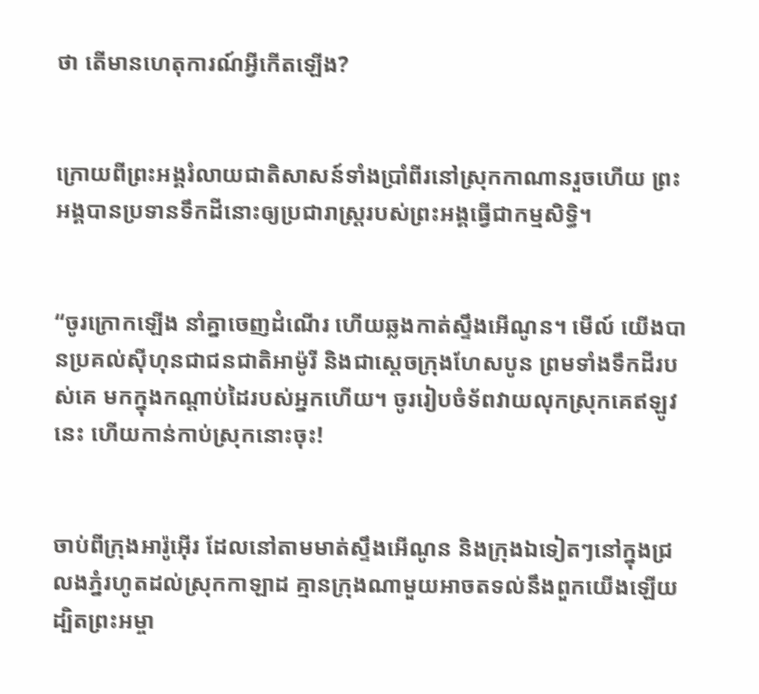ថា តើមានហេតុ‌ការណ៍អ្វីកើតឡើង?


ក្រោយពីព្រះអង្គរំលាយជាតិសាសន៍ទាំងប្រាំ‌ពីរនៅស្រុកកាណានរួចហើយ ព្រះអង្គបានប្រទានទឹកដីនោះឲ្យប្រជា‌រាស្ត្ររបស់ព្រះអង្គធ្វើជាកម្មសិទ្ធិ។


“ចូរក្រោកឡើង នាំគ្នាចេញដំណើរ ហើយឆ្លងកាត់ស្ទឹងអើ‌ណូន។ មើល៍ យើងបានប្រគល់ស៊ីហុនជាជន‌ជាតិអាម៉ូរី និងជាស្ដេចក្រុងហែស‌បូន ព្រមទាំងទឹកដីរបស់គេ មកក្នុងកណ្ដាប់ដៃរបស់អ្នកហើយ។ ចូររៀបចំទ័ពវាយលុកស្រុកគេឥឡូវនេះ ហើយកាន់កាប់ស្រុកនោះចុះ!


ចាប់ពីក្រុងអារ៉ូ‌អ៊ើរ ដែលនៅតាមមាត់ស្ទឹងអើ‌ណូន និងក្រុងឯទៀតៗនៅក្នុងជ្រលងភ្នំរហូតដល់ស្រុកកាឡាដ គ្មានក្រុងណាមួយអាចតទល់នឹងពួកយើងឡើយ ដ្បិតព្រះ‌អម្ចា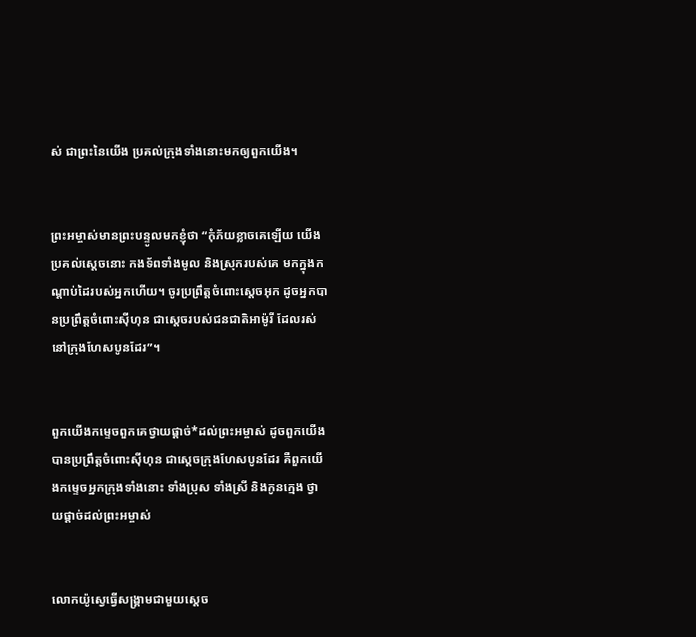ស់ ជាព្រះនៃយើង ប្រគល់ក្រុងទាំងនោះមកឲ្យពួកយើង។


ព្រះ‌អម្ចាស់មានព្រះ‌បន្ទូលមកខ្ញុំថា “កុំភ័យខ្លាចគេឡើយ យើងប្រគល់ស្ដេចនោះ កង‌ទ័ពទាំងមូល និងស្រុករបស់គេ មកក្នុងកណ្ដាប់ដៃរបស់អ្នកហើយ។ ចូរប្រព្រឹត្តចំពោះស្ដេចអុក ដូចអ្នកបានប្រព្រឹត្តចំពោះស៊ីហុន ជាស្ដេចរបស់ជន‌ជាតិអាម៉ូរី ដែលរស់នៅក្រុងហែស‌បូនដែរ”។


ពួកយើងកម្ទេចពួកគេថ្វាយផ្ដាច់*ដល់ព្រះ‌អម្ចាស់ ដូចពួកយើងបានប្រព្រឹត្តចំពោះស៊ីហុន ជាស្ដេចក្រុងហែស‌បូនដែរ គឺពួកយើងកម្ទេចអ្នកក្រុងទាំងនោះ ទាំងប្រុស ទាំងស្រី និងកូនក្មេង ថ្វាយផ្ដាច់ដល់ព្រះ‌អម្ចាស់


លោកយ៉ូស្វេធ្វើសង្គ្រាមជាមួយស្ដេច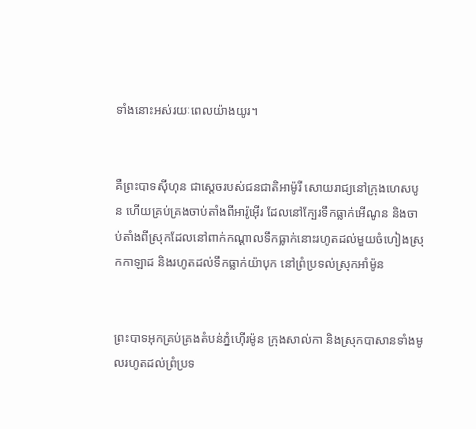ទាំងនោះអស់រយៈពេលយ៉ាងយូរ។


គឺព្រះ‌បាទស៊ីហុន ជាស្ដេចរបស់ជន‌ជាតិអាម៉ូរី សោយរាជ្យនៅក្រុងហេស‌បូន ហើយគ្រប់‌គ្រងចាប់តាំងពីអារ៉ូ‌អ៊ើរ ដែលនៅក្បែរទឹកធ្លាក់អើ‌ណូន និងចាប់តាំងពីស្រុកដែលនៅពាក់កណ្ដាលទឹកធ្លាក់នោះរហូតដល់មួយចំហៀងស្រុកកាឡាដ និងរហូតដល់ទឹកធ្លាក់យ៉ាបុក នៅព្រំ‌ប្រទល់ស្រុកអាំម៉ូន


ព្រះ‌បាទអុកគ្រប់‌គ្រងតំបន់ភ្នំហ៊ើរ‌ម៉ូន ក្រុងសាល់‌កា និងស្រុកបាសានទាំងមូលរហូតដល់ព្រំ‌ប្រទ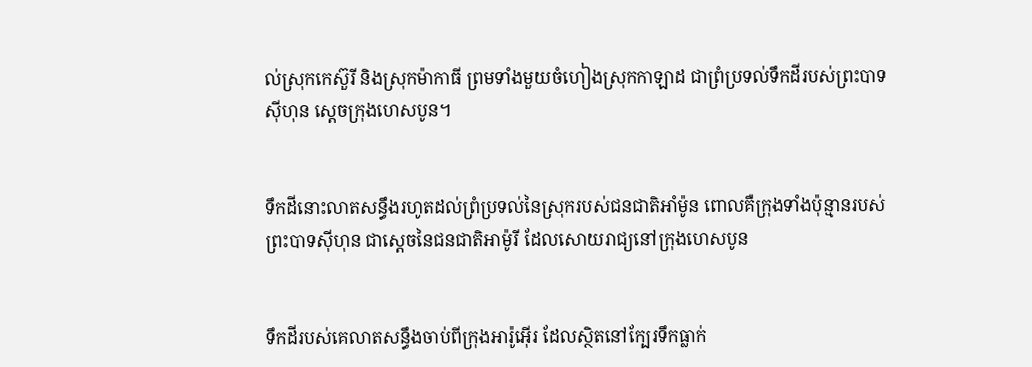ល់ស្រុកកេស៊ួ‌រី និងស្រុកម៉ាកា‌ធី ព្រមទាំងមួយចំហៀងស្រុកកាឡាដ ជាព្រំ‌ប្រទល់ទឹកដីរបស់ព្រះ‌បាទស៊ីហុន ស្ដេចក្រុងហេស‌បូន។


ទឹកដីនោះលាតសន្ធឹងរហូតដល់ព្រំ‌ប្រទល់នៃស្រុករបស់ជន‌ជាតិអាំម៉ូន ពោលគឺក្រុងទាំងប៉ុន្មានរបស់ព្រះ‌បាទស៊ីហុន ជាស្ដេចនៃជន‌ជាតិអាម៉ូរី ដែលសោយរាជ្យនៅក្រុងហេស‌បូន


ទឹកដីរបស់គេលាតសន្ធឹងចាប់ពីក្រុងអារ៉ូ‌អ៊ើរ ដែលស្ថិតនៅក្បែរទឹកធ្លាក់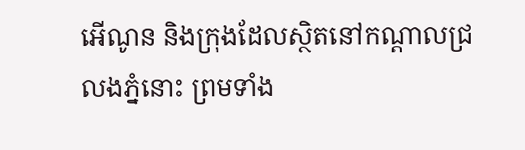អើ‌ណូន និងក្រុងដែលស្ថិតនៅកណ្ដាលជ្រលងភ្នំនោះ ព្រមទាំង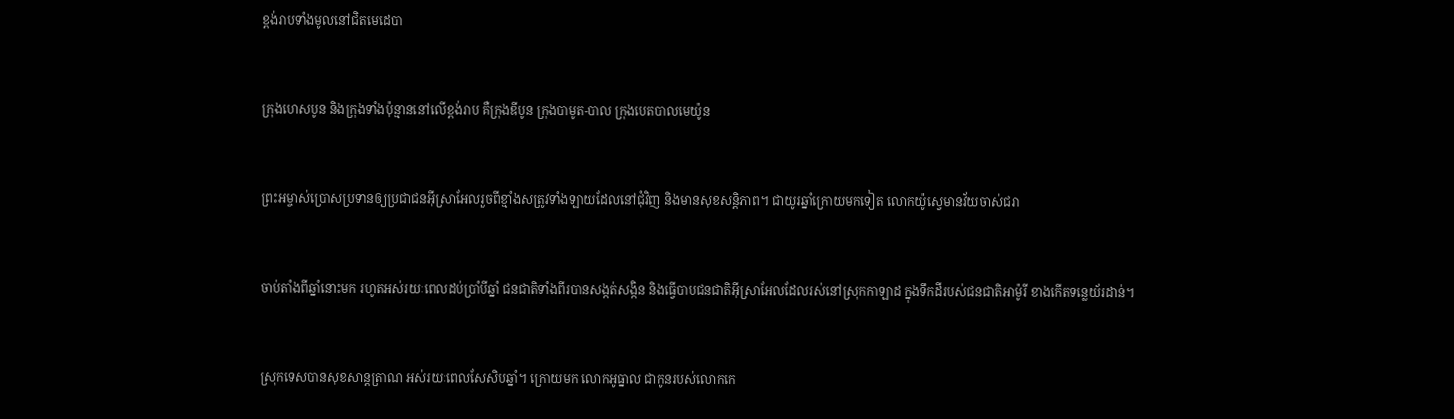ខ្ពង់រាបទាំងមូលនៅជិតមេ‌ដេបា


ក្រុងហេស‌បូន និងក្រុងទាំងប៉ុន្មាននៅលើខ្ពង់រាប គឺក្រុងឌីបូន ក្រុងបាមូត-បាល ក្រុងបេតបាល‌មេយ៉ូន


ព្រះ‌អម្ចាស់ប្រោសប្រទានឲ្យប្រជា‌ជនអ៊ីស្រា‌អែលរួចពីខ្មាំងសត្រូវទាំង‌ឡាយដែលនៅជុំ‌វិញ និងមានសុខសន្តិ‌ភាព។ ជាយូរឆ្នាំក្រោយមកទៀត លោកយ៉ូស្វេមានវ័យចាស់ជរា


ចាប់តាំងពីឆ្នាំនោះមក រហូតអស់រយៈពេលដប់ប្រាំបីឆ្នាំ ជន‌ជាតិទាំងពីរបានសង្កត់‌សង្កិន និងធ្វើបាបជន‌ជាតិអ៊ីស្រា‌អែលដែលរស់នៅស្រុកកាឡាដ ក្នុងទឹកដីរបស់ជន‌ជាតិអាម៉ូរី ខាងកើតទន្លេយ័រដាន់។


ស្រុកទេសបានសុខ‌សាន្ត‌ត្រាណ អស់រយៈពេលសែ‌សិបឆ្នាំ។ ក្រោយមក លោកអូធ្នាល ជាកូនរបស់លោកកេ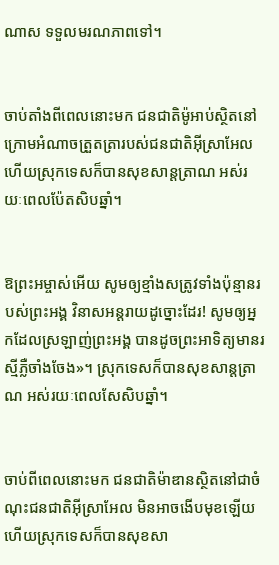ណាស ទទួលមរណ‌ភាពទៅ។


ចាប់តាំងពីពេលនោះមក ជន‌ជាតិម៉ូអាប់ស្ថិតនៅក្រោមអំណាចត្រួត‌ត្រារបស់ជន‌ជាតិអ៊ីស្រា‌អែល ហើយស្រុកទេសក៏បានសុខ‌សាន្ត‌ត្រាណ អស់រយៈពេលប៉ែត‌សិបឆ្នាំ។


ឱព្រះ‌អម្ចាស់អើយ សូមឲ្យខ្មាំងសត្រូវទាំងប៉ុន្មានរបស់ព្រះអង្គ វិនាសអន្តរាយដូច្នោះដែរ! សូមឲ្យអ្នកដែលស្រឡាញ់ព្រះអង្គ បានដូចព្រះ‌អាទិត្យមានរស្មីភ្លឺចាំងចែង»។ ស្រុកទេសក៏បានសុខ‌សាន្ត‌ត្រាណ អស់រយៈពេលសែ‌សិបឆ្នាំ។


ចាប់ពីពេលនោះមក ជន‌ជាតិម៉ាឌានស្ថិតនៅជាចំណុះជន‌ជាតិអ៊ីស្រា‌អែល មិនអាចងើបមុខឡើយ ហើយស្រុកទេសក៏បានសុខ‌សា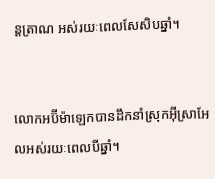ន្ត‌ត្រាណ អស់រយៈពេលសែ‌សិបឆ្នាំ។


លោកអប៊ីម៉ា‌ឡេកបានដឹកនាំស្រុកអ៊ីស្រា‌អែលអស់រយៈពេលបីឆ្នាំ។